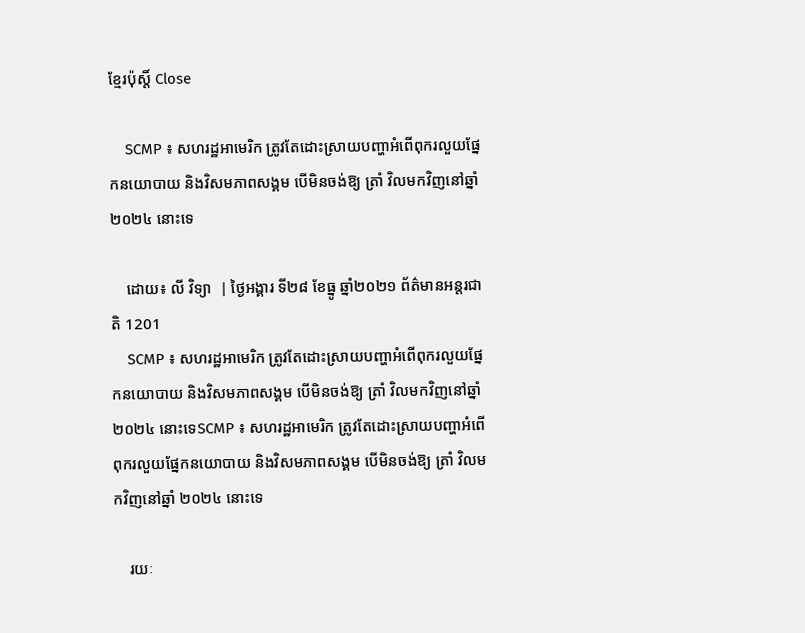ខ្មែរប៉ុស្ដិ៍ Close

    SCMP ៖ សហរដ្ឋអាមេរិក ត្រូវតែដោះស្រាយបញ្ហាអំពើពុករលួយផ្នែកនយោបាយ និងវិសមភាពសង្គម បើមិនចង់ឱ្យ ត្រាំ វិលមកវិញនៅឆ្នាំ ២០២៤ នោះទេ

    ដោយ៖ លី វិទ្យា  | ថ្ងៃអង្គារ ទី២៨ ខែធ្នូ ឆ្នាំ២០២១ ព័ត៌មានអន្តរជាតិ 1201
    SCMP ៖ សហរដ្ឋអាមេរិក ត្រូវតែដោះស្រាយបញ្ហាអំពើពុករលួយផ្នែកនយោបាយ និងវិសមភាពសង្គម បើមិនចង់ឱ្យ ត្រាំ វិលមកវិញនៅឆ្នាំ ២០២៤ នោះទេSCMP ៖ សហរដ្ឋអាមេរិក ត្រូវតែដោះស្រាយបញ្ហាអំពើពុករលួយផ្នែកនយោបាយ និងវិសមភាពសង្គម បើមិនចង់ឱ្យ ត្រាំ វិលមកវិញនៅឆ្នាំ ២០២៤ នោះទេ

    រយៈ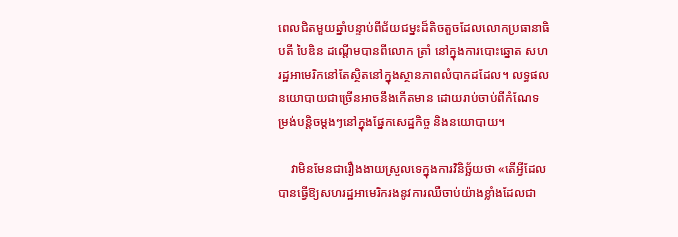ពេលជិតមួយឆ្នាំបន្ទាប់ពីជ័យជម្នះដ៏តិចតួចដែលលោកប្រធានាធិបតី បៃឌិន ដណ្តើមបានពីលោក ត្រាំ នៅក្នុងការបោះឆ្នោត សហរដ្ឋអាមេរិកនៅតែស្ថិតនៅក្នុងស្ថានភាពលំបាកដដែល។ លទ្ធផលនយោបាយជាច្រើនអាចនឹងកើតមាន ដោយរាប់ចាប់ពីកំណែទម្រង់បន្តិចម្តងៗនៅក្នុងផ្នែកសេដ្ឋកិច្ច និងនយោបាយ។

    វាមិនមែនជារឿងងាយស្រួលទេក្នុងការវិនិច្ឆ័យថា «តើអ្វីដែលបានធ្វើឱ្យសហរដ្ឋអាមេរិករងនូវការឈឺចាប់យ៉ាងខ្លាំងដែលជា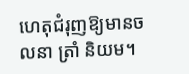ហេតុជំរុញឱ្យមានចលនា ត្រាំ និយម។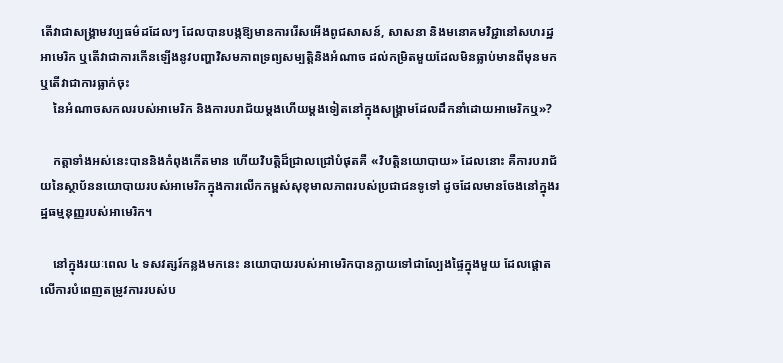តើវាជាសង្គ្រាមវប្បធម៌ដដែលៗ ដែលបានបង្កឱ្យមានការរើសអើងពូជសាសន៍, សាសនា និងមនោគមវិជ្ជានៅសហរដ្ឋអាមេរិក ឬតើវាជាការកើនឡើងនូវបញ្ហាវិសមភាពទ្រព្យសម្បត្តិនិងអំណាច ដល់កម្រិតមួយដែលមិនធ្លាប់មានពីមុនមក ឬតើវាជាការធ្លាក់ចុះ
    នៃអំណាចសកលរបស់អាមេរិក និងការបរាជ័យម្តងហើយម្តងទៀតនៅក្នុងសង្រ្គាមដែលដឹកនាំដោយអាមេរិកឬ»?

    កត្តាទាំងអស់នេះបាននិងកំពុងកើតមាន ហើយវិបត្តិដ៏ជ្រាលជ្រៅបំផុតគឺ «វិបត្តិនយោបាយ» ដែលនោះ គឺការបរាជ័យនៃស្ថាប័ននយោបាយរបស់អាមេរិកក្នុងការលើកកម្ពស់សុខុមាលភាពរបស់ប្រជាជនទូទៅ ដូចដែលមានចែងនៅក្នុងរដ្ឋធម្មនុញ្ញរបស់អាមេរិក។

    នៅក្នុងរយៈពេល ៤ ទសវត្សរ៍កន្លងមកនេះ នយោបាយរបស់អាមេរិកបានក្លាយទៅជាល្បែងផ្ទៃក្នុងមួយ ដែលផ្តោតលើការបំពេញតម្រូវការរបស់ប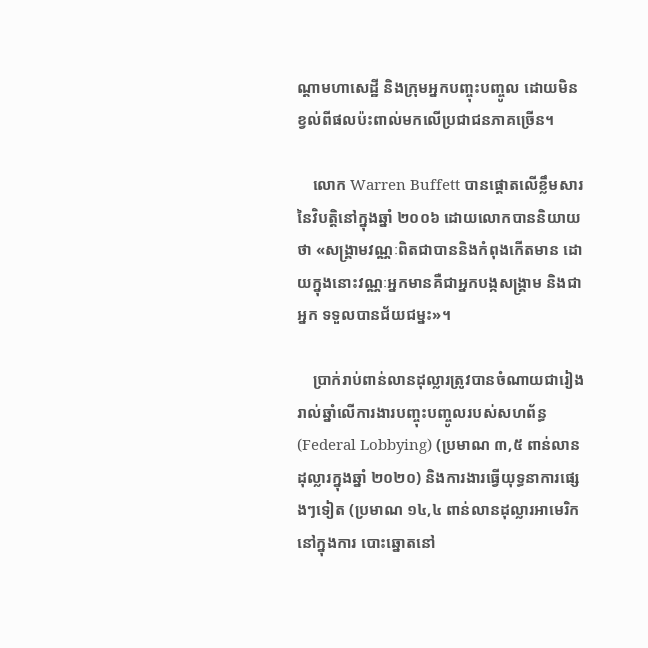ណ្តាមហាសេដ្ឋី និងក្រុមអ្នកបញ្ចុះបញ្ចូល ដោយមិនខ្វល់ពីផលប៉ះពាល់មកលើប្រជាជនភាគច្រើន។

    លោក Warren Buffett បានផ្តោតលើខ្លឹមសារនៃវិបត្តិនៅក្នុងឆ្នាំ ២០០៦ ដោយលោកបាននិយាយថា «សង្រ្គាមវណ្ណៈពិតជាបាននិងកំពុងកើតមាន ដោយក្នុងនោះវណ្ណៈអ្នកមានគឺជាអ្នកបង្កសង្រ្គាម និងជាអ្នក ទទួលបានជ័យជម្នះ»។

    ប្រាក់រាប់ពាន់លានដុល្លារត្រូវបានចំណាយជារៀងរាល់ឆ្នាំលើការងារបញ្ចុះបញ្ចូលរបស់សហព័ន្ធ (Federal Lobbying) (ប្រមាណ ៣,៥ ពាន់លានដុល្លារក្នុងឆ្នាំ ២០២០) និងការងារធ្វើយុទ្ធនាការផ្សេងៗទៀត (ប្រមាណ ១៤,៤ ពាន់លានដុល្លារអាមេរិកនៅក្នុងការ បោះឆ្នោតនៅ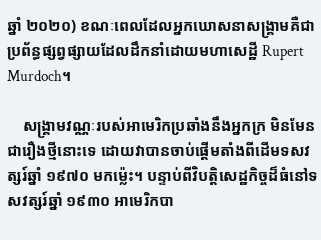ឆ្នាំ ២០២០) ខណៈពេលដែលអ្នកឃោសនាសង្រ្គាមគឺជាប្រព័ន្ធផ្សព្វផ្សាយដែលដឹកនាំដោយមហាសេដ្ឋី Rupert Murdoch។

    សង្រ្គាមវណ្ណៈរបស់អាមេរិកប្រឆាំងនឹងអ្នកក្រ មិនមែនជារឿងថ្មីនោះទេ ដោយវាបានចាប់ផ្តើមតាំងពីដើមទសវត្សរ៍ឆ្នាំ ១៩៧០ មកម៉្លេះ។ បន្ទាប់ពីវិបត្តិសេដ្ឋកិច្ចដ៏ធំនៅទសវត្សរ៍ឆ្នាំ ១៩៣០ អាមេរិកបា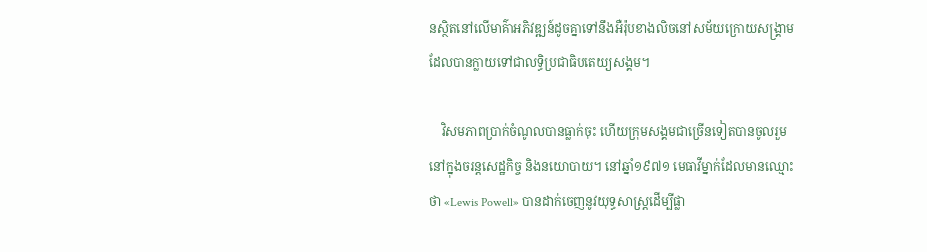នស្ថិតនៅលើមាគ៌ាអភិវឌ្ឍន៍ដូចគ្នាទៅនឹងអឺរ៉ុបខាងលិចនៅសម័យក្រោយសង្គ្រាមដែលបានក្លាយទៅជាលទ្ធិប្រជាធិបតេយ្យសង្គម។

    វិសមភាពប្រាក់ចំណូលបានធ្លាក់ចុះ ហើយក្រុមសង្គមជាច្រើនទៀតបានចូលរួមនៅក្នុងចរន្តសេដ្ឋកិច្ច និងនយោបាយ។ នៅឆ្នាំ១៩៧១ មេធាវីម្នាក់ដែលមានឈ្មោះថា «Lewis Powell» បានដាក់ចេញនូវយុទ្ធសាស្រ្តដើម្បីផ្លា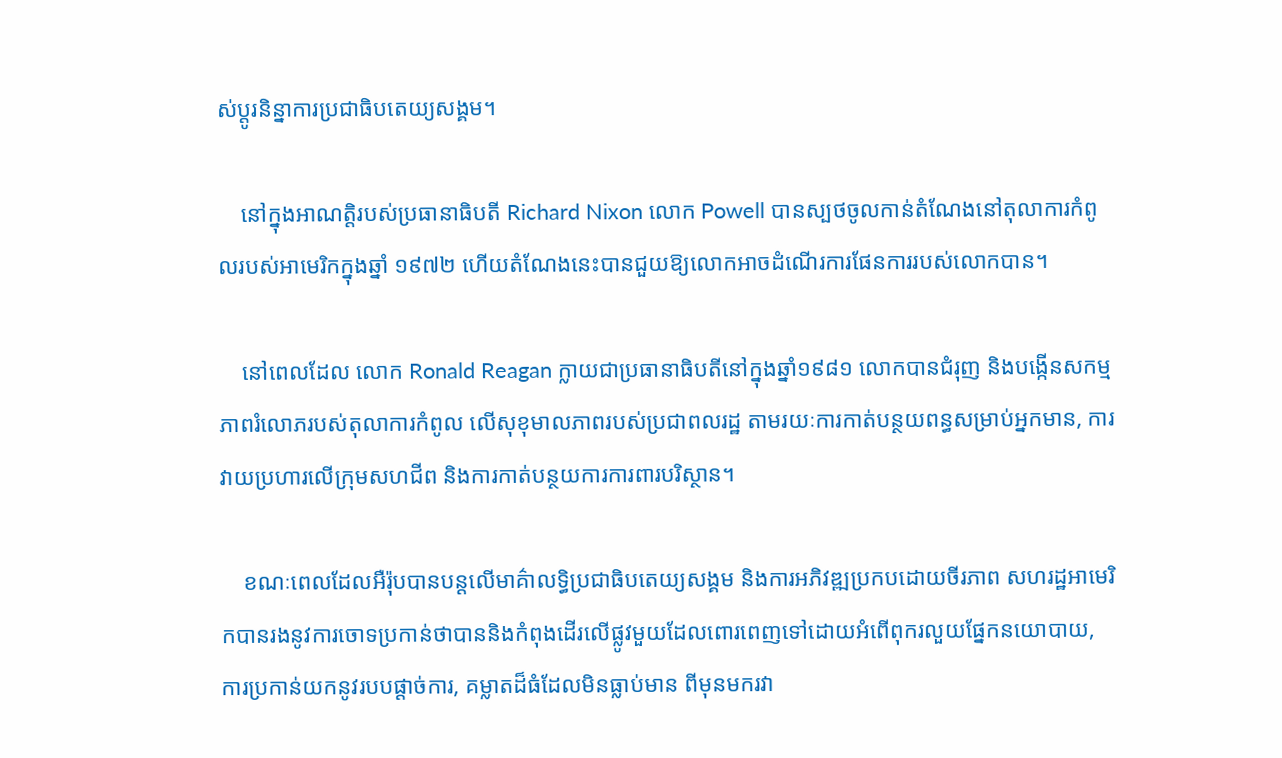ស់ប្តូរនិន្នាការប្រជាធិបតេយ្យសង្គម។

    នៅក្នុងអាណត្តិរបស់ប្រធានាធិបតី Richard Nixon លោក Powell បានស្បថចូលកាន់តំណែងនៅតុលាការកំពូលរបស់អាមេរិកក្នុងឆ្នាំ ១៩៧២ ហើយតំណែងនេះបានជួយឱ្យលោកអាចដំណើរការផែនការរបស់លោកបាន។

    នៅពេលដែល លោក Ronald Reagan ក្លាយជាប្រធានាធិបតីនៅក្នុងឆ្នាំ១៩៨១ លោកបានជំរុញ និងបង្កើនសកម្មភាពរំលោភរបស់តុលាការកំពូល លើសុខុមាលភាពរបស់ប្រជាពលរដ្ឋ តាមរយៈការកាត់បន្ថយពន្ធសម្រាប់អ្នកមាន, ការវាយប្រហារលើក្រុមសហជីព និងការកាត់បន្ថយការការពារបរិស្ថាន។

    ខណៈពេលដែលអឺរ៉ុបបានបន្តលើមាគ៌ាលទ្ធិប្រជាធិបតេយ្យសង្គម និងការអភិវឌ្ឍប្រកបដោយចីរភាព សហរដ្ឋអាមេរិកបានរងនូវការចោទប្រកាន់ថាបាននិងកំពុងដើរលើផ្លូវមួយដែលពោរពេញទៅដោយអំពើពុករលួយផ្នែកនយោបាយ, ការប្រកាន់យកនូវរបបផ្តាច់ការ, គម្លាតដ៏ធំដែលមិនធ្លាប់មាន ពីមុនមករវា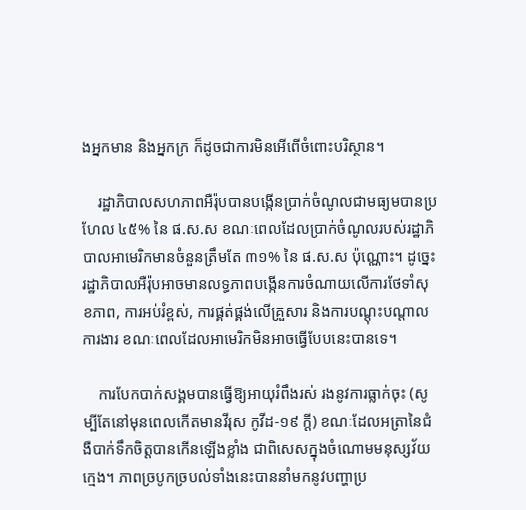ងអ្នកមាន និងអ្នកក្រ ក៏ដូចជាការមិនអើពើចំពោះបរិស្ថាន។

    រដ្ឋាភិបាលសហភាពអឺរ៉ុបបានបង្កើនប្រាក់ចំណូលជាមធ្យមបានប្រហែល ៤៥% នៃ ផ.ស.ស ខណៈពេលដែលប្រាក់ចំណូលរបស់រដ្ឋាភិបាលអាមេរិកមានចំនួនត្រឹមតែ ៣១% នៃ ផ.ស.ស ប៉ុណ្ណោះ។ ដូច្នេះរដ្ឋាភិបាលអឺរ៉ុបអាចមានលទ្ធភាពបង្កើនការចំណាយលើការថែទាំសុខភាព, ការអប់រំខ្ពស់, ការផ្គត់ផ្គង់លើគ្រួសារ និងការបណ្តុះបណ្តាលការងារ ខណៈពេលដែលអាមេរិកមិនអាចធ្វើបែបនេះបានទេ។

    ការបែកបាក់សង្គមបានធ្វើឱ្យអាយុរំពឹងរស់ រងនូវការធ្លាក់ចុះ (សូម្បីតែនៅមុនពេលកើតមានវីរុស កូវីដ-១៩ ក្ដី) ខណៈដែលអត្រានៃជំងឺបាក់ទឹកចិត្តបានកើនឡើងខ្លាំង ជាពិសេសក្នុងចំណោមមនុស្សវ័យក្មេង។ ភាពច្របូកច្របល់ទាំងនេះបាននាំមកនូវបញ្ហាប្រ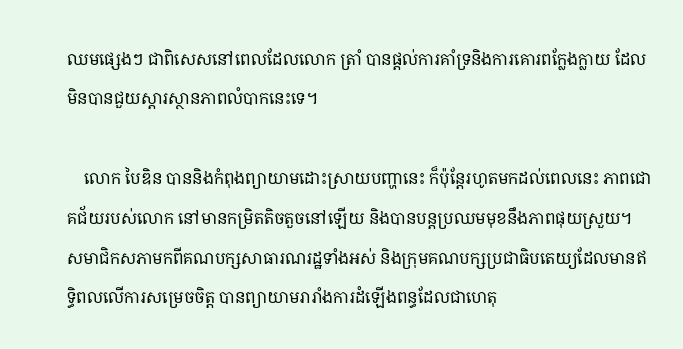ឈមផ្សេងៗ ជាពិសេសនៅពេលដែលលោក ត្រាំ បានផ្តល់ការគាំទ្រនិងការគោរពក្លែងក្លាយ ដែលមិនបានជួយស្តារស្ថានភាពលំបាកនេះទេ។

    លោក បៃឌិន បាននិងកំពុងព្យាយាមដោះស្រាយបញ្ហានេះ ក៏ប៉ុន្តែរហូតមកដល់ពេលនេះ ភាពជោគជ័យរបស់លោក នៅមានកម្រិតតិចតួចនៅឡើយ និងបានបន្តប្រឈមមុខនឹងភាពផុយស្រួយ។ សមាជិកសភាមកពីគណបក្សសាធារណរដ្ឋទាំងអស់ និងក្រុមគណបក្សប្រជាធិបតេយ្យដែលមានឥទ្ធិពលលើការសម្រេចចិត្ត បានព្យាយាមរារាំងការដំឡើងពន្ធដែលជាហេតុ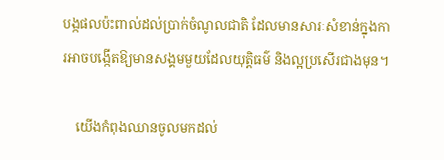បង្កផលប៉ះពាល់ដល់ប្រាក់ចំណូលជាតិ ដែលមានសារៈសំខាន់ក្នុងការអាចបង្កើតឱ្យមានសង្គមមួយដែលយុត្តិធម៌ និងល្អប្រសើរជាងមុន។

    យើងកំពុងឈានចូលមកដល់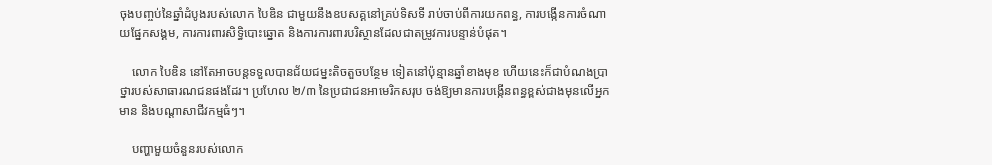ចុងបញ្ចប់នៃឆ្នាំដំបូងរបស់លោក បៃឌិន ជាមួយនឹងឧបសគ្គនៅគ្រប់ទិសទី រាប់ចាប់ពីការយកពន្ធ, ការបង្កើនការចំណាយផ្នែកសង្គម, ការការពារសិទ្ធិបោះឆ្នោត និងការការពារបរិស្ថានដែលជាតម្រូវការបន្ទាន់បំផុត។

    លោក បៃឌិន នៅតែអាចបន្តទទួលបានជ័យជម្នះតិចតួចបន្ថែម ទៀតនៅប៉ុន្មានឆ្នាំខាងមុខ ហើយនេះក៏ជាបំណងប្រាថ្នារបស់សាធារណជនផងដែរ។ ប្រហែល ២/៣ នៃប្រជាជនអាមេរិកសរុប ចង់ឱ្យមានការបង្កើនពន្ធខ្ពស់ជាងមុនលើអ្នកមាន និងបណ្តាសាជីវកម្មធំៗ។

    បញ្ហាមួយចំនួនរបស់លោក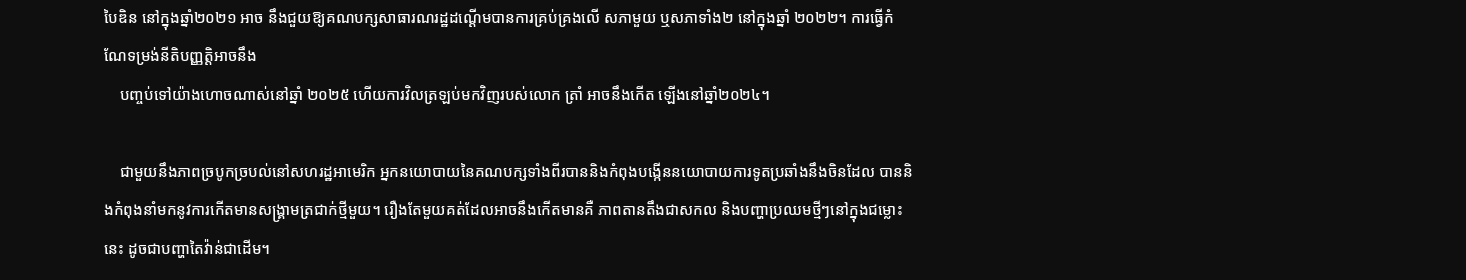បៃឌិន នៅក្នុងឆ្នាំ២០២១ អាច នឹងជួយឱ្យគណបក្សសាធារណរដ្ឋដណ្តើមបានការគ្រប់គ្រងលើ សភាមួយ ឬសភាទាំង២ នៅក្នុងឆ្នាំ ២០២២។ ការធ្វើកំណែទម្រង់នីតិបញ្ញត្តិអាចនឹង
    បញ្ចប់ទៅយ៉ាងហោចណាស់នៅឆ្នាំ ២០២៥ ហើយការវិលត្រឡប់មកវិញរបស់លោក ត្រាំ អាចនឹងកើត ឡើងនៅឆ្នាំ២០២៤។

    ជាមួយនឹងភាពច្របូកច្របល់នៅសហរដ្ឋអាមេរិក អ្នកនយោបាយនៃគណបក្សទាំងពីរបាននិងកំពុងបង្កើននយោបាយការទូតប្រឆាំងនឹងចិនដែល បាននិងកំពុងនាំមកនូវការកើតមានសង្រ្គាមត្រជាក់ថ្មីមួយ។ រឿងតែមួយគត់ដែលអាចនឹងកើតមានគឺ ភាពតានតឹងជាសកល និងបញ្ហាប្រឈមថ្មីៗនៅក្នុងជម្លោះនេះ ដូចជាបញ្ហាតៃវ៉ាន់ជាដើម។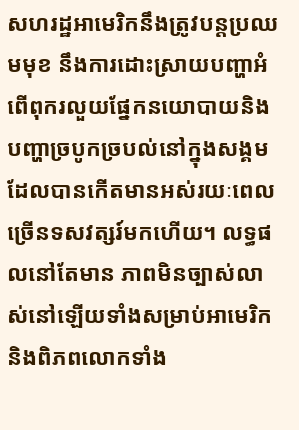សហរដ្ឋអាមេរិកនឹងត្រូវបន្តប្រឈមមុខ នឹងការដោះស្រាយបញ្ហាអំពើពុករលួយផ្នែកនយោបាយនិងបញ្ហាច្របូកច្របល់នៅក្នុងសង្គមដែលបានកើតមានអស់រយៈពេលច្រើនទសវត្សរ៍មកហើយ។ លទ្ធផលនៅតែមាន ភាពមិនច្បាស់លាស់នៅឡើយទាំងសម្រាប់អាមេរិក និងពិភពលោកទាំង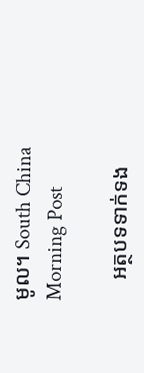មូល។ South China Morning Post

    អត្ថបទទាក់ទង